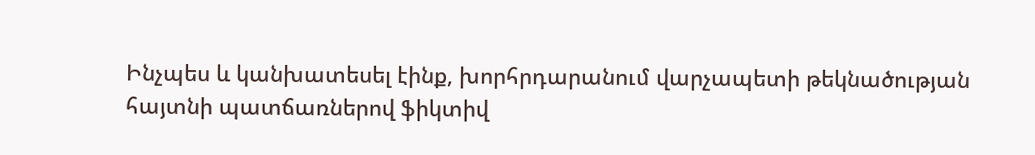Ինչպես և կանխատեսել էինք, խորհրդարանում վարչապետի թեկնածության հայտնի պատճառներով ֆիկտիվ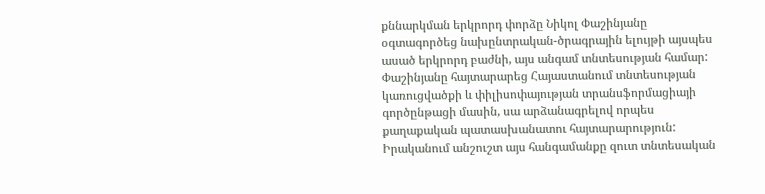քննարկման երկրորդ փորձը Նիկոլ Փաշինյանը օգտագործեց նախընտրական-ծրագրային ելույթի այսպես ասած երկրորդ բաժնի, այս անգամ տնտեսության համար: Փաշինյանը հայտարարեց Հայաստանում տնտեսության կառուցվածքի և փիլիսոփայության տրանսֆորմացիայի գործընթացի մասին, սա արձանագրելով որպես քաղաքական պատասխանատու հայտարարություն: Իրականում անշուշտ այս հանգամանքը զուտ տնտեսական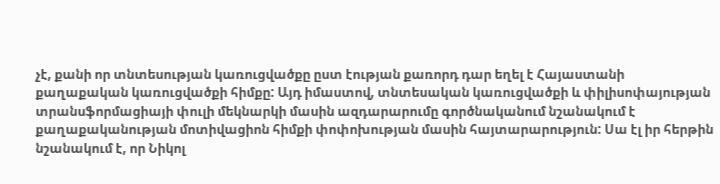չէ, քանի որ տնտեսության կառուցվածքը ըստ էության քառորդ դար եղել է Հայաստանի քաղաքական կառուցվածքի հիմքը: Այդ իմաստով, տնտեսական կառուցվածքի և փիլիսոփայության տրանսֆորմացիայի փուլի մեկնարկի մասին ազդարարումը գործնականում նշանակում է քաղաքականության մոտիվացիոն հիմքի փոփոխության մասին հայտարարություն: Սա էլ իր հերթին նշանակում է, որ Նիկոլ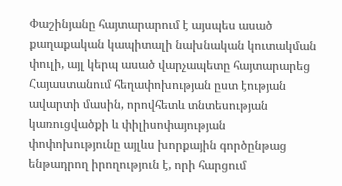Փաշինյանը հայտարարում է այսպես ասած քաղաքական կապիտալի նախնական կուտակման փուլի, այլ կերպ ասած վարչապետը հայտարարեց Հայաստանում հեղափոխության ըստ էության ավարտի մասին, որովհետև տնտեսության կառուցվածքի և փիլիսոփայության փոփոխությունը այլևս խորքային գործընթաց ենթադրող իրողություն է, որի հարցում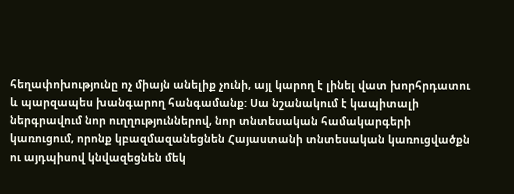հեղափոխությունը ոչ միայն անելիք չունի, այլ կարող է լինել վատ խորհրդատու և պարզապես խանգարող հանգամանք: Սա նշանակում է կապիտալի ներգրավում նոր ուղղություններով, նոր տնտեսական համակարգերի կառուցում, որոնք կբազմազանեցնեն Հայաստանի տնտեսական կառուցվածքն ու այդպիսով կնվազեցնեն մեկ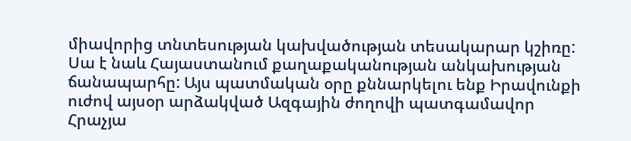միավորից տնտեսության կախվածության տեսակարար կշիռը: Սա է նաև Հայաստանում քաղաքականության անկախության ճանապարհը: Այս պատմական օրը քննարկելու ենք Իրավունքի ուժով այսօր արձակված Ազգային ժողովի պատգամավոր Հրաչյա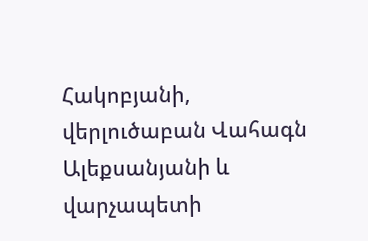Հակոբյանի, վերլուծաբան Վահագն Ալեքսանյանի և վարչապետի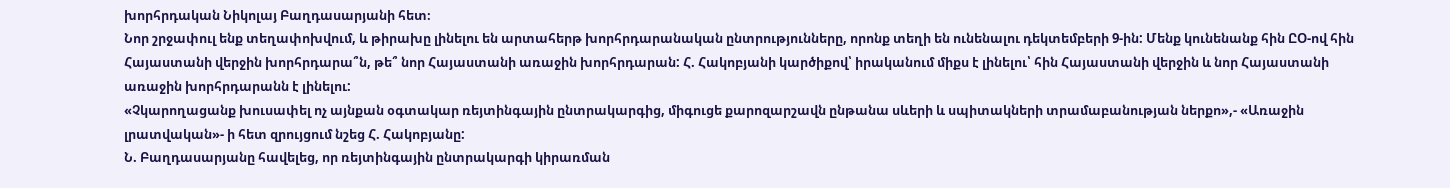խորհրդական Նիկոլայ Բաղդասարյանի հետ։
Նոր շրջափուլ ենք տեղափոխվում, և թիրախը լինելու են արտահերթ խորհրդարանական ընտրությունները, որոնք տեղի են ունենալու դեկտեմբերի 9-ին: Մենք կունենանք հին ԸՕ-ով հին Հայաստանի վերջին խորհրդարա՞ն, թե՞ նոր Հայաստանի առաջին խորհրդարան: Հ. Հակոբյանի կարծիքով՝ իրականում միքս է լինելու՝ հին Հայաստանի վերջին և նոր Հայաստանի առաջին խորհրդարանն է լինելու:
«Չկարողացանք խուսափել ոչ այնքան օգտակար ռեյտինգային ընտրակարգից, միգուցե քարոզարշավն ընթանա սևերի և սպիտակների տրամաբանության ներքո»,- «Առաջին լրատվական»- ի հետ զրույցում նշեց Հ. Հակոբյանը:
Ն. Բաղդասարյանը հավելեց, որ ռեյտինգային ընտրակարգի կիրառման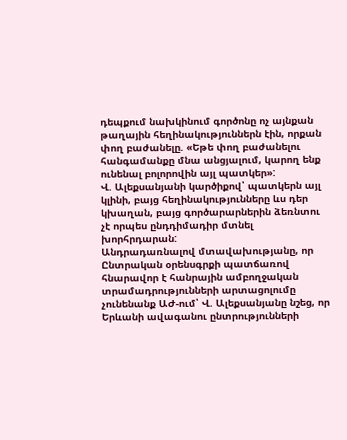դեպքում նախկինում գործոնը ոչ այնքան թաղային հեղինակություններն էին, որքան փող բաժանելը. «Եթե փող բաժանելու հանգամանքը մնա անցյալում, կարող ենք ունենալ բոլորովին այլ պատկեր»:
Վ. Ալեքսանյանի կարծիքով՝ պատկերն այլ կլինի, բայց հեղինակությունները ևս դեր կխաղան, բայց գործարարներին ձեռնտու չէ որպես ընդդիմադիր մտնել խորհրդարան:
Անդրադառնալով մտավախությանը, որ Ընտրական օրենսգրքի պատճառով հնարավոր է հանրային ամբողջական տրամադրությունների արտացոլումը չունենանք ԱԺ-ում՝ Վ. Ալեքսանյանը նշեց, որ Երևանի ավագանու ընտրությունների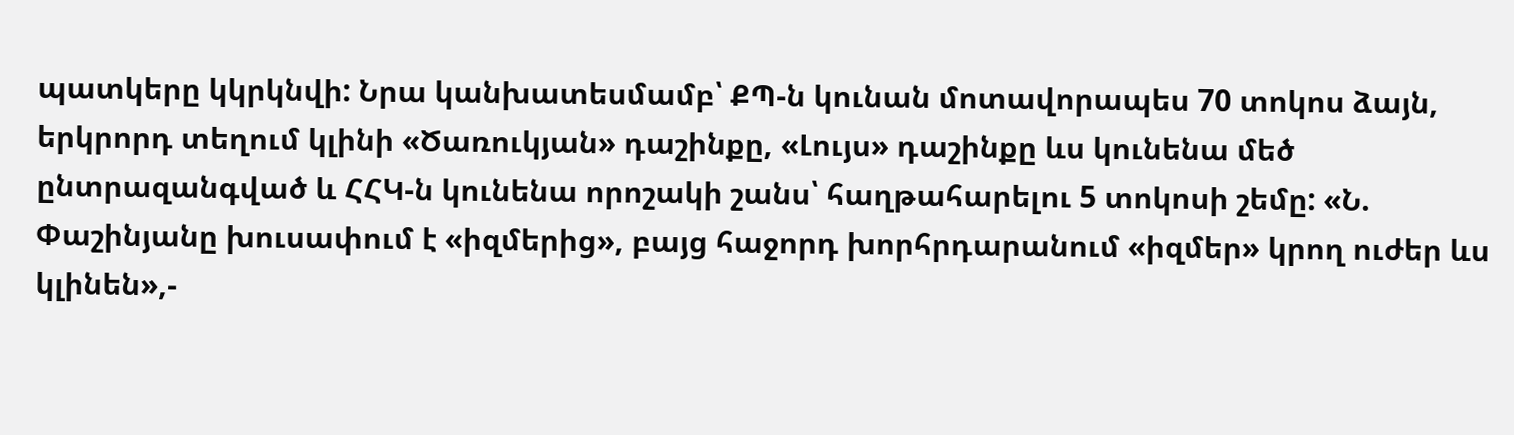պատկերը կկրկնվի: Նրա կանխատեսմամբ՝ ՔՊ-ն կունան մոտավորապես 70 տոկոս ձայն, երկրորդ տեղում կլինի «Ծառուկյան» դաշինքը, «Լույս» դաշինքը ևս կունենա մեծ ընտրազանգված և ՀՀԿ-ն կունենա որոշակի շանս՝ հաղթահարելու 5 տոկոսի շեմը: «Ն. Փաշինյանը խուսափում է «իզմերից», բայց հաջորդ խորհրդարանում «իզմեր» կրող ուժեր ևս կլինեն»,-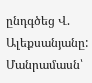ընդգծեց Վ. Ալեքսանյանը:
Մանրամասն՝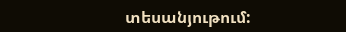տեսանյութում: